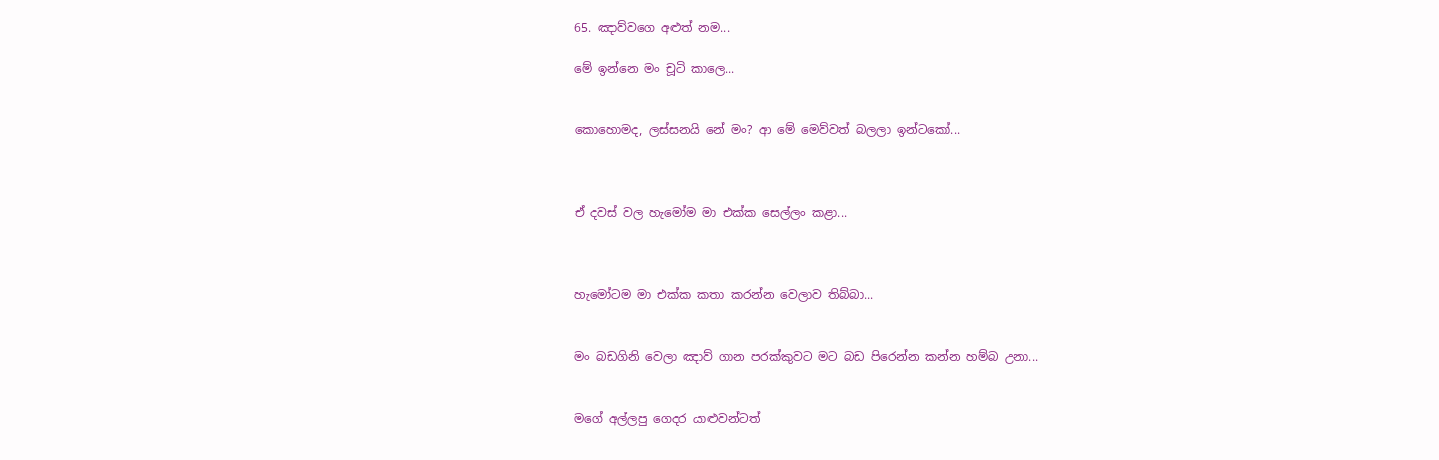65. ඤාව්වගෙ අළුත් නම...

මේ ඉන්නෙ මං චූටි කාලෙ...


කොහොමද, ලස්සනයි නේ මං? ආ මේ මෙව්වත් බලලා ඉන්ටකෝ...



ඒ දවස් වල හැමෝම මා එක්ක සෙල්ලං කළා...



හැමෝටම මා එක්ක කතා කරන්න වෙලාව තිබ්බා...


මං බඩගිනි වෙලා ඤාව් ගාන පරක්කුවට මට බඩ පිරෙන්න කන්න හම්බ උනා...


මගේ අල්ලපු ගෙදර යාළුවන්ටත්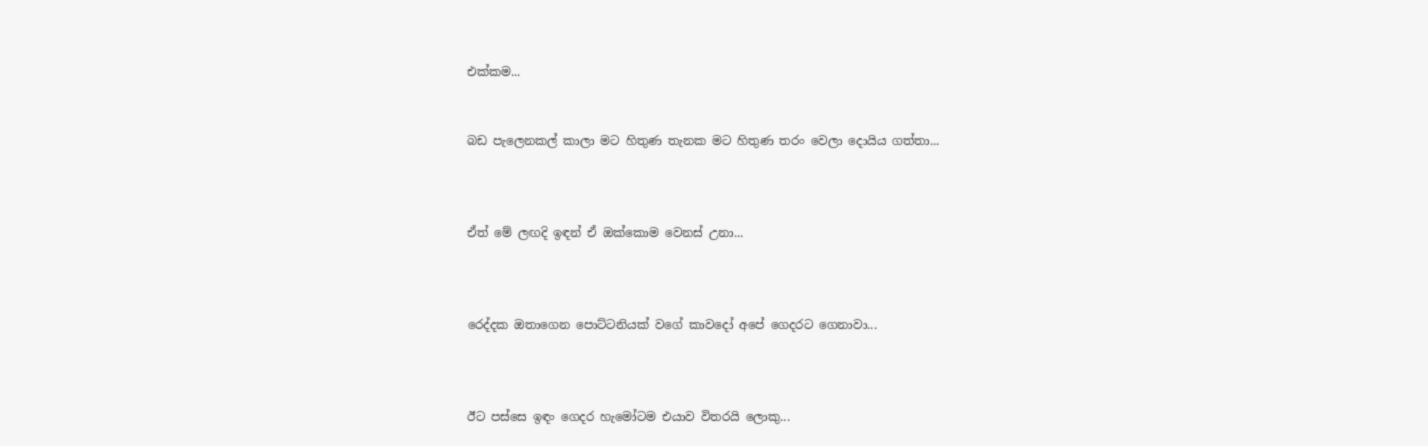එක්කම...


බඩ පැලෙනකල් කාලා මට හිතුණ තැනක මට හිතුණ තරං වෙලා දොයිය ගත්තා...



ඒත් මේ ලඟදි ඉඳන් ඒ ඔක්කොම වෙනස් උනා...



රෙද්දක ඔතාගෙන පොට්ටනියක් වගේ කාවදෝ අපේ ගෙදරට ගෙනාවා...



ඊට පස්සෙ ඉඳං ගෙදර හැමෝටම එයාව විතරයි ලොකු...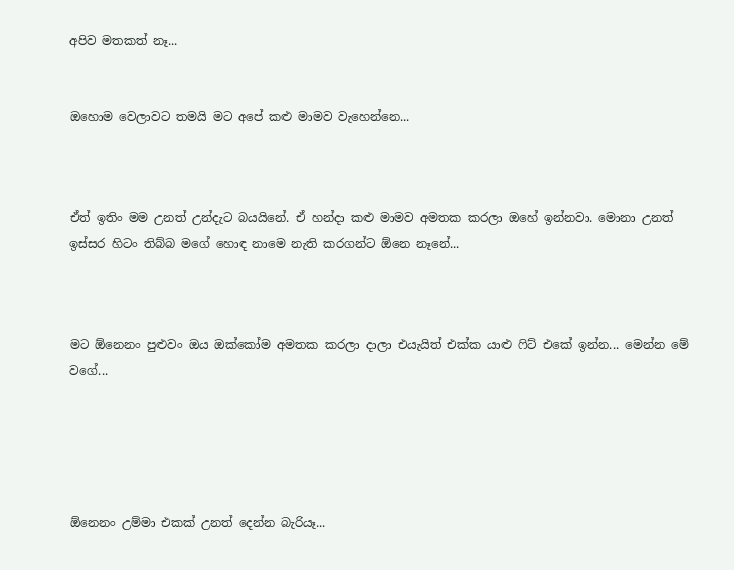අපිව මතකත් නෑ...


ඔහොම වෙලාවට තමයි මට අපේ කළු මාමව වැහෙන්නෙ...



ඒත් ඉතිං මම උනත් උන්දැට බයයිනේ. ඒ හන්දා කළු මාමව අමතක කරලා ඔහේ ඉන්නවා. මොනා උනත් ඉස්සර හිටං තිබ්බ මගේ හොඳ නාමෙ නැති කරගන්ට ඕනෙ නෑනේ...



මට ඕනෙනං පුළුවං ඔය ඔක්කෝම අමතක කරලා දාලා එයැයිත් එක්ක යාළු ෆිට් එකේ ඉන්න... මෙන්න මේ වගේ...





ඕනෙනං උම්මා එකක් උනත් දෙන්න බැරියෑ...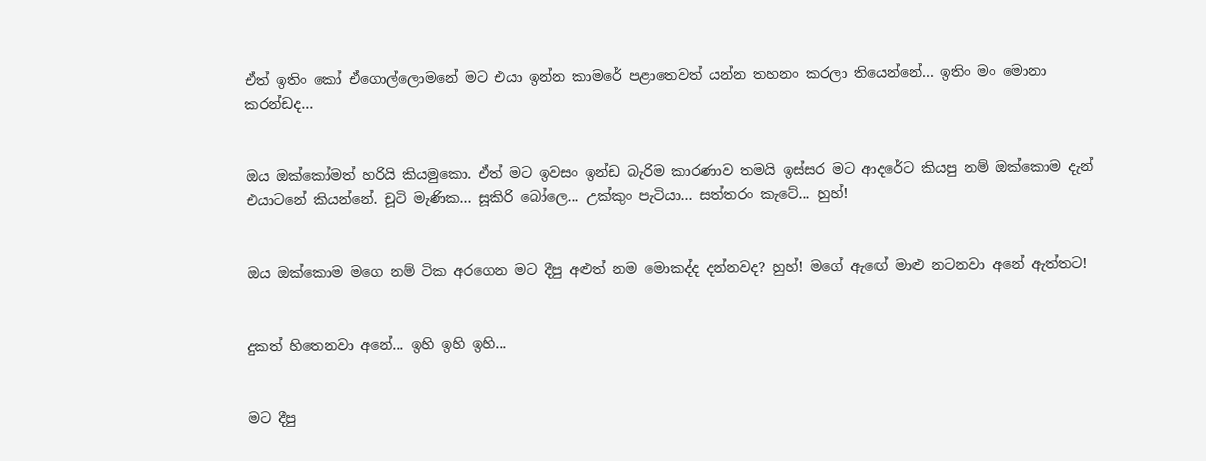ඒත් ඉතිං කෝ ඒගොල්ලොමනේ මට එයා ඉන්න කාමරේ පළාතෙවත් යන්න තහනං කරලා තියෙන්නේ... ඉතිං මං මොනා කරන්ඩද...


ඔය ඔක්කෝමත් හරියි කියමුකො. ඒත් මට ඉවසං ඉන්ඩ බැරිම කාරණාව තමයි ඉස්සර මට ආදරේට කියපු නම් ඔක්කොම දැන් එයාටනේ කියන්නේ. චූටි මැණික... සූකිරි බෝලෙ... උක්කුං පැටියා... සත්තරං කැටේ... හුහ්!


ඔය ඔක්කොම මගෙ නම් ටික අරගෙන මට දීපු අළුත් නම මොකද්ද දන්නවද? හුහ්! මගේ ඇඟේ මාළු නටනවා අනේ ඇත්තට!


දුකත් හිතෙනවා අනේ... ඉහි ඉහි ඉහි...


මට දීපු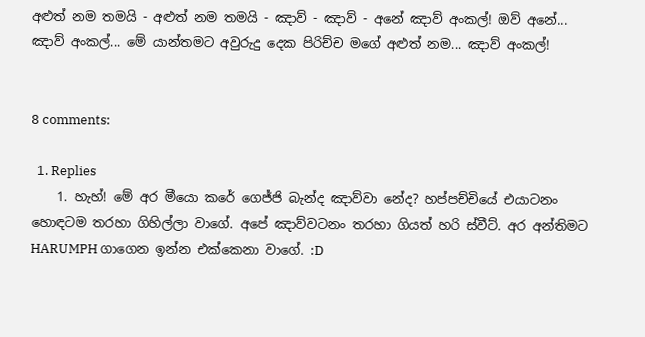අළුත් නම තමයි - අළුත් නම තමයි - ඤාව් - ඤාව් - අනේ ඤාව් අංකල්! ඔව් අනේ... ඤාව් අංකල්... මේ යාන්තමට අවුරුදු දෙක පිරිච්ච මගේ අළුත් නම... ඤාව් අංකල්!


8 comments:

  1. Replies
    1. හැහ්! මේ අර මීයො කරේ ගෙජ්ජි බැන්ද ඤාව්වා නේද? හප්පච්චියේ එයාටනං හොඳටම තරහා ගිහිල්ලා වාගේ. අපේ ඤාව්වටනං තරහා ගියත් හරි ස්වීට්. අර අන්තිමට HARUMPH ගාගෙන ඉන්න එක්කෙනා වාගේ. :D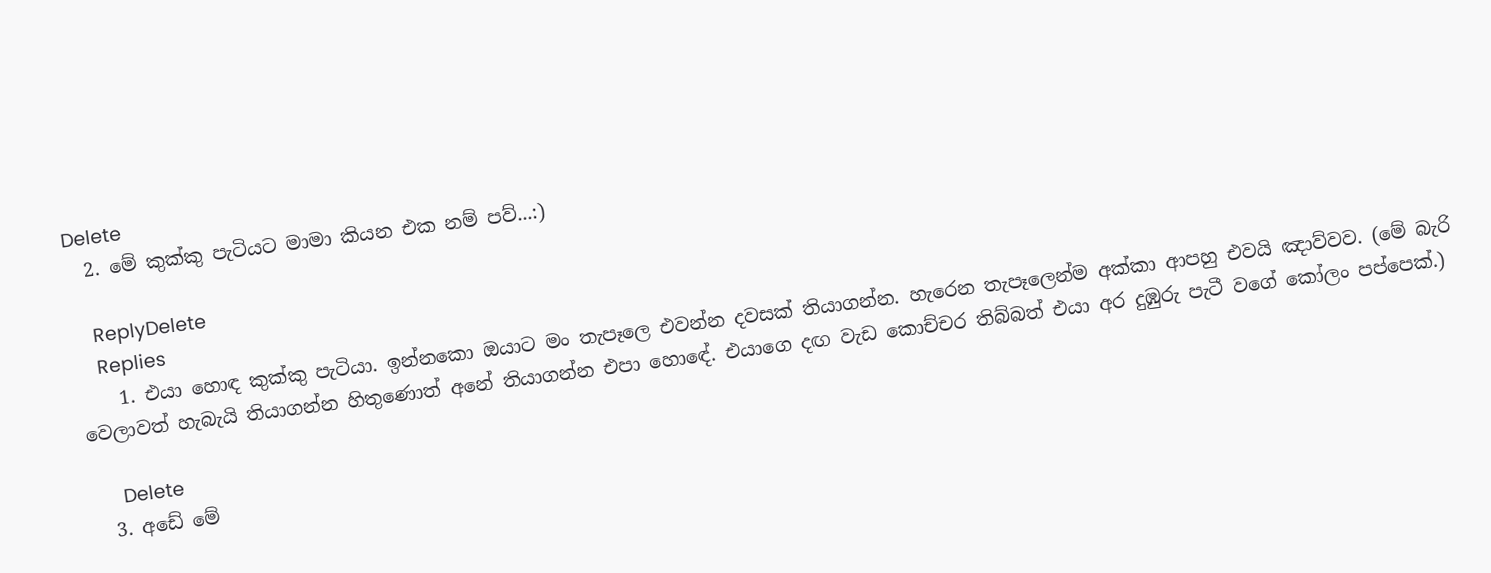Delete
  2. මේ කුක්කු පැටියට මාමා කියන එක නම් පව්...:)

    ReplyDelete
    Replies
    1. එයා හොඳ කුක්කු පැටියා. ඉන්නකො ඔයාට මං තැපෑලෙ එවන්න දවසක් තියාගන්න. හැරෙන තැපෑලෙන්ම අක්කා ආපහු එවයි ඤාව්වව. (මේ බැරි වෙලාවත් හැබැයි තියාගන්න හිතුණොත් අනේ තියාගන්න එපා හොඳේ. එයාගෙ දඟ වැඩ කොච්චර තිබ්බත් එයා අර දුඹුරු පැටී වගේ කෝලං පප්පෙක්.)

      Delete
  3. අඩේ මේ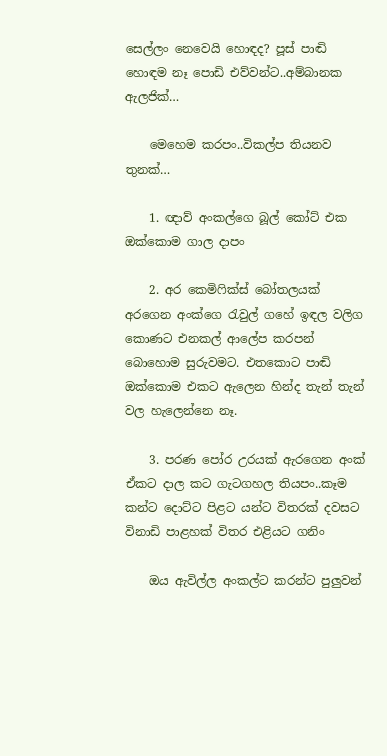සෙල්ලං නෙවෙයි හොඳද? පූස් පාඬි හොඳම නෑ පොඩි එව්වන්ට..අම්බානක ඇලජික්…

    මෙහෙම කරපං..විකල්ප තියනව තුනක්…

    1. ඥාව් අංකල්ගෙ බූල් කෝට් එක ඔක්කොම ගාල දාපං

    2. අර කෙමිෆික්ස් බෝතලයක් අරගෙන අංක්ගෙ රැවුල් ගහේ ඉඳල වලිග කොණට එනකල් ආලේප කරපන් බොහොම සුරුවමට. එතකොට පාඬි ඔක්කොම එකට ඇලෙන හින්ද තැන් තැන් වල හැලෙන්නෙ නෑ.

    3. පරණ පෝර උරයක් ඇරගෙන අංක් ඒකට දාල කට ගැටගහල තියපං..කෑම කන්ට දොට්ට පිළට යන්ට විතරක් දවසට විනාඩි පාළහක් විතර එළියට ගනිං

    ඔය ඇවිල්ල අංකල්ට කරන්ට පුලුවන්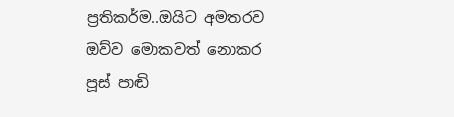ප්‍රතිකර්ම..ඔයිට අමතරව ඔව්ව මොකවත් නොකර පූස් පාඬි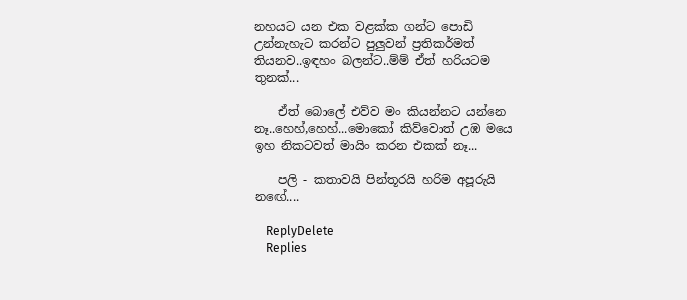නහයට යන එක වළක්ක ගන්ට පොඩි උන්නැහැට කරන්ට පුලුවන් ප්‍රතිකර්මත් තියනව..ඉඳහං බලන්ට..ම්ම් ඒත් හරියටම තුනක්...

    ඒත් බොලේ එව්ව මං කියන්නට යන්නෙ නෑ..හෙහ්,හෙහ්...මොකෝ කිව්වොත් උඹ මයෙ ඉහ නිකටවත් මායිං කරන එකක් නෑ...

    පලි - කතාවයි පින්තූරයි හරිම අපූරුයි නඟේ....

    ReplyDelete
    Replies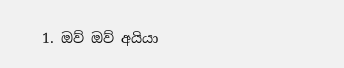1. ඔව් ඔව් අයියා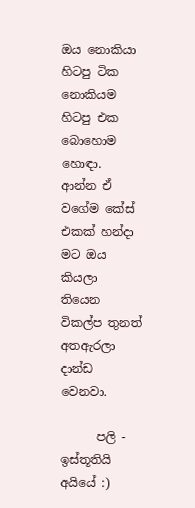ඔය නොකියා හිටපු ටික නොකියම හිටපු එක බොහොම හොඳා. ආන්න ඒ වගේම කේස් එකක් හන්දා මට ඔය කියලා තියෙන විකල්ප තුනත් අතඇරලා දාන්ඩ වෙනවා.

      පලි - ඉස්තූතියි අයියේ :)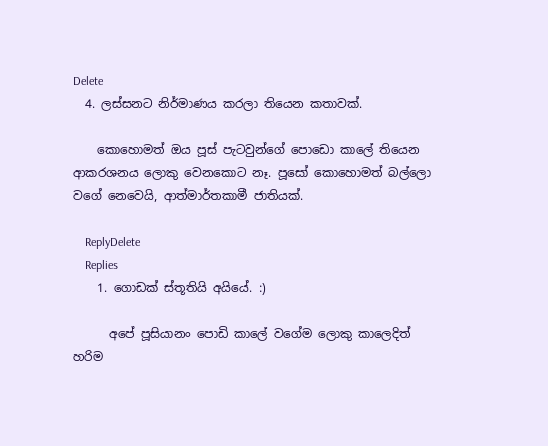Delete
  4. ලස්සනට නිර්මාණය කරලා තියෙන කතාවක්.

    කොහොමත් ඔය පූස් පැටවුන්ගේ පොඩො කාලේ තියෙන ආකරශනය ලොකු වෙනකොට නෑ. පූසෝ කොහොමත් බල්ලො වගේ නෙවෙයි, ආත්මාර්තකාමී ජාතියක්.

    ReplyDelete
    Replies
    1. ගොඩක් ස්තූතියි අයියේ. :)

      අපේ පූසියානං පොඩි කාලේ වගේම ලොකු කාලෙදිත් හරිම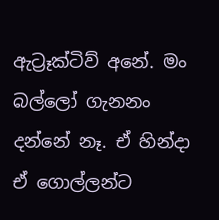ඇට්‍රෑක්ටිව් අනේ. මං බල්ලෝ ගැනනං දන්නේ නෑ. ඒ හින්දා ඒ ගොල්ලන්ට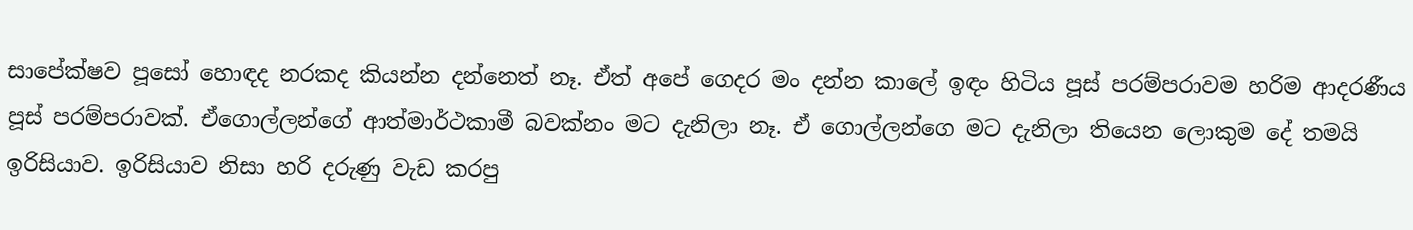සාපේක්ෂව පූසෝ හොඳද නරකද කියන්න දන්නෙත් නෑ. ඒත් අපේ ගෙදර මං දන්න කාලේ ඉඳං හිටිය පූස් පරම්පරාවම හරිම ආදරණීය පූස් පරම්පරාවක්. ඒගොල්ලන්ගේ ආත්මාර්ථකාමී බවක්නං මට දැනිලා නෑ. ඒ ගොල්ලන්ගෙ මට දැනිලා තියෙන ලොකුම දේ තමයි ඉරිසියාව. ඉරිසියාව නිසා හරි දරුණු වැඩ කරපු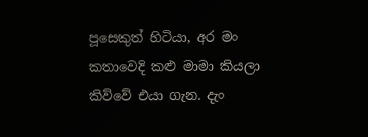පූසෙකුත් හිටියා, අර මං කතාවෙදි කළු මාමා කියලා කිව්වේ එයා ගැන. දැං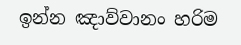ඉන්න ඤාව්වානං හරිම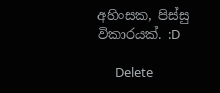අහිංසක, පිස්සු විකාරයක්. :D

      Delete